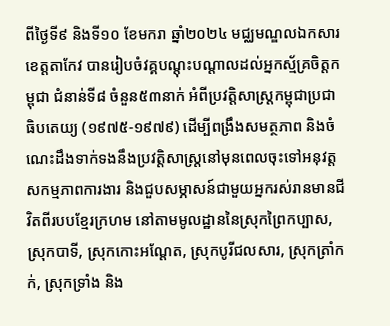ពីថ្ងៃទី៩ និងទី១០ ខែមករា ឆ្នាំ២០២៤ មជ្ឈមណ្ឌលឯកសារខេត្តតាកែវ បានរៀបចំវគ្គបណ្តុះបណ្តាលដល់អ្នកស្ម័គ្រចិត្តកម្ពុជា ជំនាន់ទី៨ ចំនួន៥៣នាក់ អំពីប្រវត្តិសាស្រ្តកម្ពុជាប្រជាធិបតេយ្យ (១៩៧៥-១៩៧៩) ដើម្បីពង្រឹងសមត្ថភាព និងចំណេះដឹងទាក់ទងនឹងប្រវត្តិសាស្រ្តនៅមុនពេលចុះទៅអនុវត្តសកម្មភាពការងារ និងជួបសម្ភាសន៍ជាមួយអ្នករស់រានមានជីវិតពីរបបខ្មែរក្រហម នៅតាមមូលដ្ឋាននៃស្រុកព្រៃកប្បាស, ស្រុកបាទី, ស្រុកកោះអណ្ដែត, ស្រុកបូរីជលសារ, ស្រុកត្រាំកក់, ស្រុកទ្រាំង និង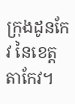ក្រុងដូនកែវ នៃខេត្តតាកែវ។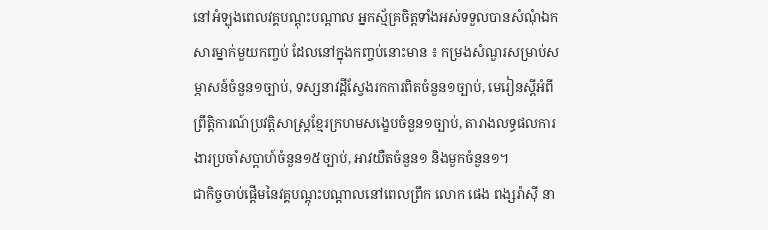នៅអំឡុងពេលវគ្គបណ្តុះបណ្តាល អ្នកស្ម័គ្រចិត្តទាំងអស់ទទួលបានសំណុំឯកសារម្នាក់មួយកញ្ចប់ ដែលនៅក្នុងកញ្ចប់នោះមាន ៖ កម្រងសំណួរសម្រាប់សម្ភាសន៍ចំនួន១ច្បាប់, ទស្សនាវដ្តីស្វែងរកការពិតចំនួន១ច្បាប់, មេរៀនស្តីអំពីព្រឹត្តិការណ៍ប្រវត្តិសាស្ត្រខ្មែរក្រហមសង្ខេបចំនួន១ច្បាប់, តារាងលទ្ធផលការងារប្រចាំសប្តាហ៍ចំនួន១៥ច្បាប់, អាវយឺតចំនួន១ និងមួកចំនួន១។
ជាកិច្ចចាប់ផ្ដើមនៃវគ្គបណ្តុះបណ្ដាលនៅពេលព្រឹក លោក ផេង ពង្សរ៉ាស៊ី នា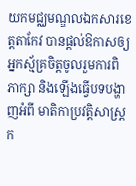យកមជ្ឈមណ្ឌលឯកសារខេត្តតាកែវ បានផ្ដល់ឱកាសឲ្យអ្នកស្ម័គ្រចិត្តចូលរួមការពិភាក្សា និងឡើងធ្វើបទបង្ហាញអំពី មាតិកាប្រវត្តិសាស្ត្រក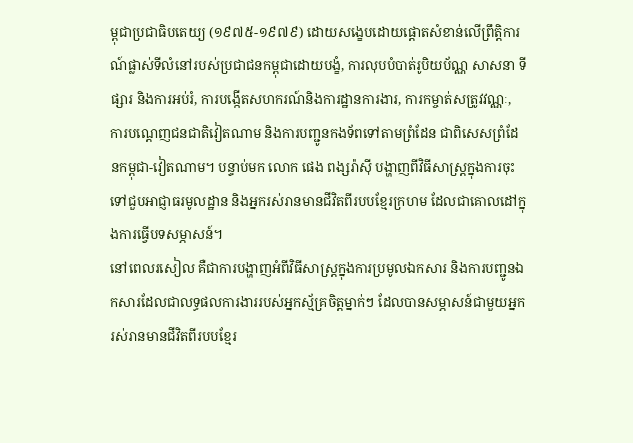ម្ពុជាប្រជាធិបតេយ្យ (១៩៧៥-១៩៧៩) ដោយសង្ខេបដោយផ្តោតសំខាន់លើព្រឹត្តិការណ៍ផ្លាស់ទីលំនៅរបស់ប្រជាជនកម្ពុជាដោយបង្ខំ, ការលុបបំបាត់រូបិយប័ណ្ណ សាសនា ទីផ្សារ និងការអប់រំ, ការបង្កើតសហករណ៍និងការដ្ឋានការងារ, ការកម្ចាត់សត្រូវវណ្ណៈ, ការបណ្តេញជនជាតិវៀតណាម និងការបញ្ជូនកងទ័ពទៅតាមព្រំដែន ជាពិសេសព្រំដែនកម្ពុជា-វៀតណាម។ បន្ទាប់មក លោក ផេង ពង្សរ៉ាស៊ី បង្ហាញពីវិធីសាស្ត្រក្នុងការចុះទៅជួបអាជ្ញាធរមូលដ្ឋាន និងអ្នករស់រានមានជីវិតពីរបបខ្មែរក្រហម ដែលជាគោលដៅក្នុងការធ្វើបទសម្ភាសន៍។
នៅពេលរសៀល គឺជាការបង្ហាញអំពីវិធីសាស្ត្រក្នុងការប្រមូលឯកសារ និងការបញ្ជូនឯកសារដែលជាលទ្ធផលការងាររបស់អ្នកស្ម័គ្រចិត្តម្នាក់ៗ ដែលបានសម្ភាសន៍ជាមួយអ្នករស់រានមានជីវិតពីរបបខ្មែរ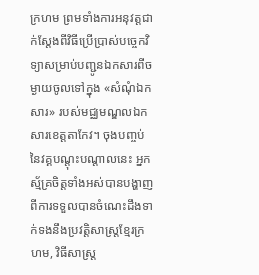ក្រហម ព្រមទាំងការអនុវត្តជាក់ស្តែងពីវិធីប្រើប្រាស់បច្ចេកវិទ្យាសម្រាប់បញ្ជូនឯកសារពីចម្ងាយចូលទៅក្នុង «សំណុំឯកសារ» របស់មជ្ឈមណ្ឌលឯកសារខេត្តតាកែវ។ ចុងបញ្ចប់នៃវគ្គបណ្តុះបណ្តាលនេះ អ្នកស្ម័គ្រចិត្តទាំងអស់បានបង្ហាញពីការទទួលបានចំណេះដឹងទាក់ទងនឹងប្រវត្តិសាស្ត្រខ្មែរក្រហម, វិធីសាស្ត្រ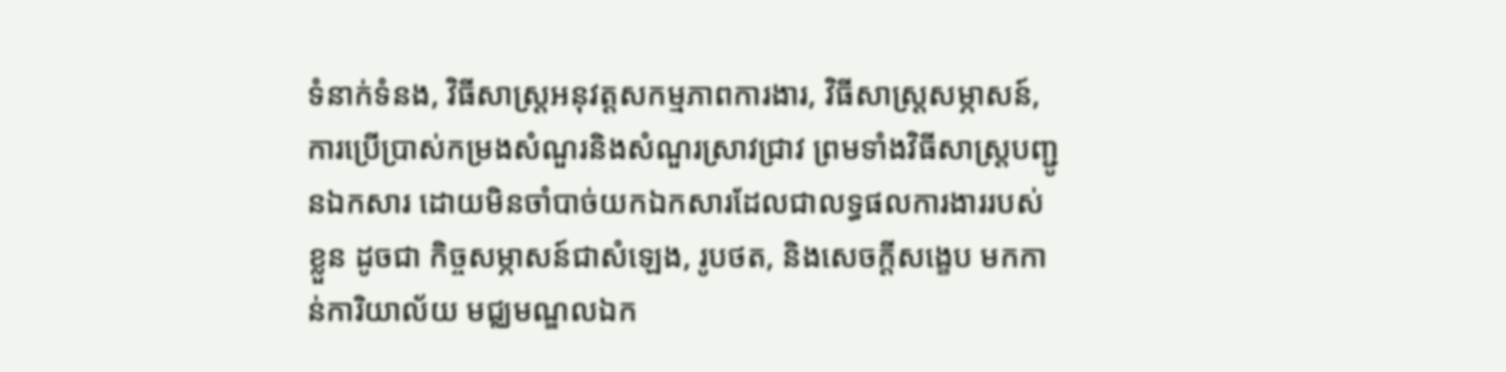ទំនាក់ទំនង, វិធីសាស្ត្រអនុវត្តសកម្មភាពការងារ, វិធីសាស្ត្រសម្ភាសន៍, ការប្រើប្រាស់កម្រងសំណួរនិងសំណួរស្រាវជ្រាវ ព្រមទាំងវិធីសាស្ត្របញ្ជូនឯកសារ ដោយមិនចាំបាច់យកឯកសារដែលជាលទ្ធផលការងាររបស់ខ្លួន ដូចជា កិច្ចសម្ភាសន៍ជាសំឡេង, រូបថត, និងសេចក្តីសង្ខេប មកកាន់ការិយាល័យ មជ្ឈមណ្ឌលឯក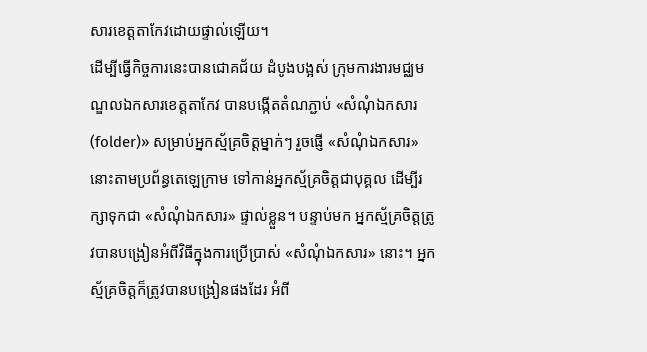សារខេត្តតាកែវដោយផ្ទាល់ឡើយ។
ដើម្បីធ្វើកិច្ចការនេះបានជោគជ័យ ដំបូងបង្អស់ ក្រុមការងារមជ្ឈមណ្ឌលឯកសារខេត្តតាកែវ បានបង្កើតតំណភ្ជាប់ «សំណុំឯកសារ (folder)» សម្រាប់អ្នកស្ម័គ្រចិត្តម្នាក់ៗ រួចផ្ញើ «សំណុំឯកសារ» នោះតាមប្រព័ន្ធតេឡេក្រាម ទៅកាន់អ្នកស្ម័គ្រចិត្តជាបុគ្គល ដើម្បីរក្សាទុកជា «សំណុំឯកសារ» ផ្ទាល់ខ្លួន។ បន្ទាប់មក អ្នកស្ម័គ្រចិត្តត្រូវបានបង្រៀនអំពីវិធីក្នុងការប្រើប្រាស់ «សំណុំឯកសារ» នោះ។ អ្នកស្ម័គ្រចិត្តក៏ត្រូវបានបង្រៀនផងដែរ អំពី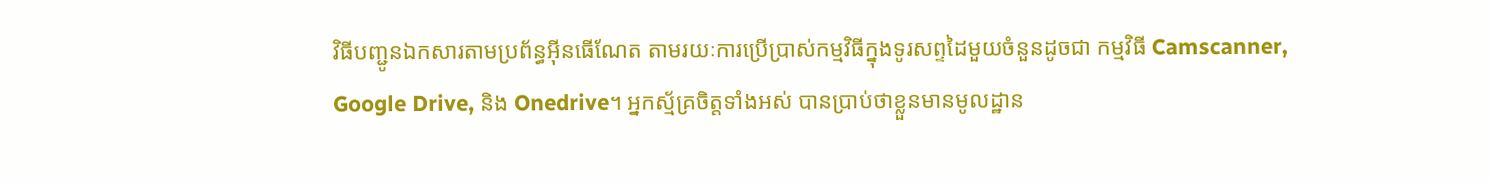វិធីបញ្ជូនឯកសារតាមប្រព័ន្ធអ៊ីនធើណែត តាមរយៈការប្រើប្រាស់កម្មវិធីក្នុងទូរសព្ទដៃមួយចំនួនដូចជា កម្មវិធី Camscanner, Google Drive, និង Onedrive។ អ្នកស្ម័គ្រចិត្តទាំងអស់ បានប្រាប់ថាខ្លួនមានមូលដ្ឋាន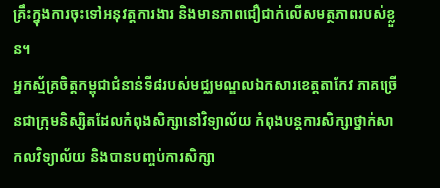គ្រឹះក្នុងការចុះទៅអនុវត្តការងារ និងមានភាពជឿជាក់លើសមត្ថភាពរបស់ខ្លួន។
អ្នកស្ម័គ្រចិត្តកម្ពុជាជំនាន់ទី៨របស់មជ្ឈមណ្ឌលឯកសារខេត្តតាកែវ ភាគច្រើនជាក្រុមនិស្សិតដែលកំពុងសិក្សានៅវិទ្យាល័យ កំពុងបន្តការសិក្សាថ្នាក់សាកលវិទ្យាល័យ និងបានបញ្ចប់ការសិក្សា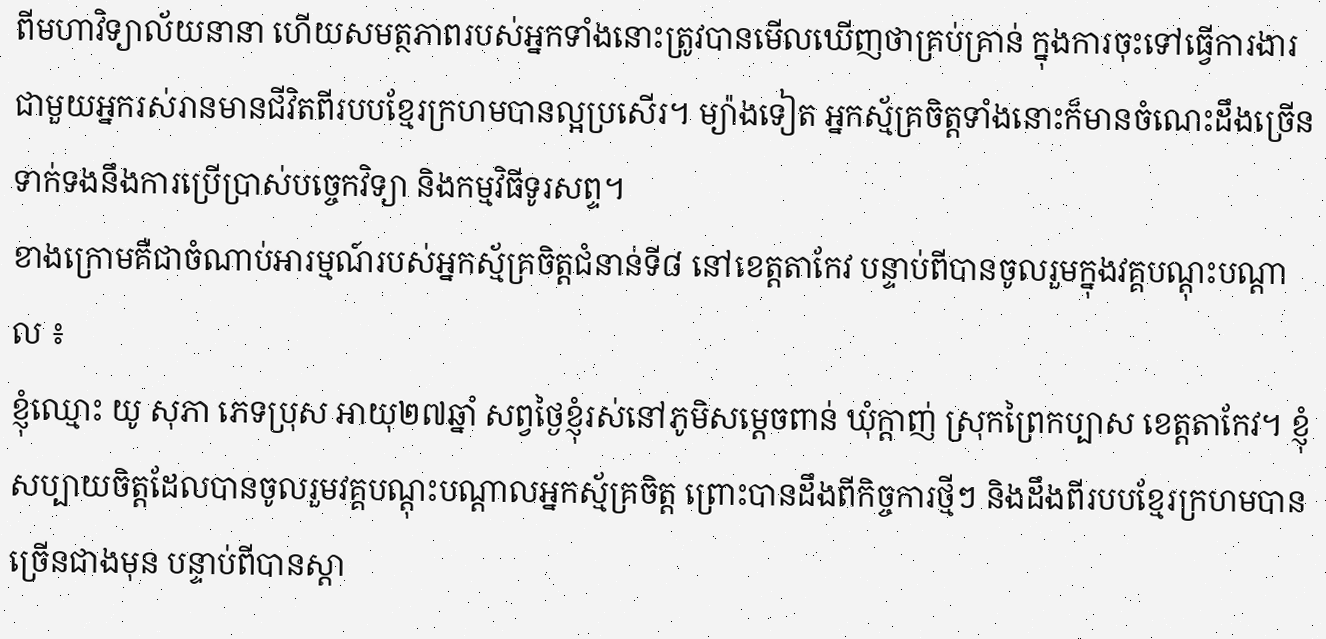ពីមហាវិទ្យាល័យនានា ហើយសមត្ថភាពរបស់អ្នកទាំងនោះត្រូវបានមើលឃើញថាគ្រប់គ្រាន់ ក្នុងការចុះទៅធ្វើការងារជាមួយអ្នករស់រានមានជីវិតពីរបបខ្មែរក្រហមបានល្អប្រសើរ។ ម្យ៉ាងទៀត អ្នកស្ម័គ្រចិត្តទាំងនោះក៏មានចំណេះដឹងច្រើនទាក់ទងនឹងការប្រើប្រាស់បច្ចេកវិទ្យា និងកម្មវិធីទូរសព្ទ។
ខាងក្រោមគឺជាចំណាប់អារម្មណ៍របស់អ្នកស្ម័គ្រចិត្តជំនាន់ទី៨ នៅខេត្តតាកែវ បន្ទាប់ពីបានចូលរួមក្នុងវគ្គបណ្ដុះបណ្ដាល ៖
ខ្ញុំឈ្មោះ យូ សុភា ភេទប្រុស អាយុ២៧ឆ្នាំ សព្វថ្ងៃខ្ញុំរស់នៅភូមិសម្ដេចពាន់ ឃុំក្ដាញ់ ស្រុកព្រៃកប្បាស ខេត្តតាកែវ។ ខ្ញុំសប្បាយចិត្តដែលបានចូលរួមវគ្គបណ្ដុះបណ្ដាលអ្នកស្ម័គ្រចិត្ត ព្រោះបានដឹងពីកិច្ចការថ្មីៗ និងដឹងពីរបបខ្មែរក្រហមបានច្រើនជាងមុន បន្ទាប់ពីបានស្ដា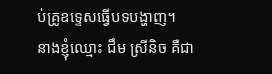ប់គ្រូឧទ្ទេសធ្វើបទបង្ហាញ។
នាងខ្ញុំឈ្មោះ ជឹម ស្រីនិច គឺជា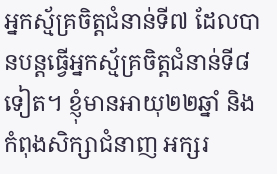អ្នកស្ម័គ្រចិត្តជំនាន់ទី៧ ដែលបានបន្តធ្វើអ្នកស្ម័គ្រចិត្តជំនាន់ទី៨ទៀត។ ខ្ញុំមានអាយុ២២ឆ្នាំ និងកំពុងសិក្សាជំនាញ អក្សរ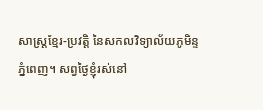សាស្រ្តខ្មែរ-ប្រវត្តិ នៃសកលវិទ្យាល័យភូមិន្ទភ្នំពេញ។ សព្វថ្ងៃខ្ញុំរស់នៅ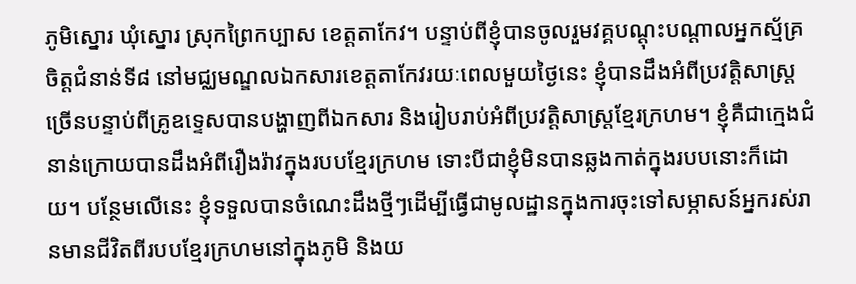ភូមិស្នោរ ឃុំស្នោរ ស្រុកព្រៃកប្បាស ខេត្តតាកែវ។ បន្ទាប់ពីខ្ញុំបានចូលរួមវគ្គបណ្ដុះបណ្ដាលអ្នកស្ម័គ្រចិត្តជំនាន់ទី៨ នៅមជ្ឈមណ្ឌលឯកសារខេត្តតាកែវរយៈពេលមួយថ្ងៃនេះ ខ្ញុំបានដឹងអំពីប្រវត្តិសាស្រ្តច្រើនបន្ទាប់ពីគ្រូឧទ្ទេសបានបង្ហាញពីឯកសារ និងរៀបរាប់អំពីប្រវត្តិសាស្រ្តខ្មែរក្រហម។ ខ្ញុំគឺជាក្មេងជំនាន់ក្រោយបានដឹងអំពីរឿងរ៉ាវក្នុងរបបខ្មែរក្រហម ទោះបីជាខ្ញុំមិនបានឆ្លងកាត់ក្នុងរបបនោះក៏ដោយ។ បន្ថែមលើនេះ ខ្ញុំទទួលបានចំណេះដឹងថ្មីៗដើម្បីធ្វើជាមូលដ្ឋានក្នុងការចុះទៅសម្ភាសន៍អ្នករស់រានមានជីវិតពីរបបខ្មែរក្រហមនៅក្នុងភូមិ និងយ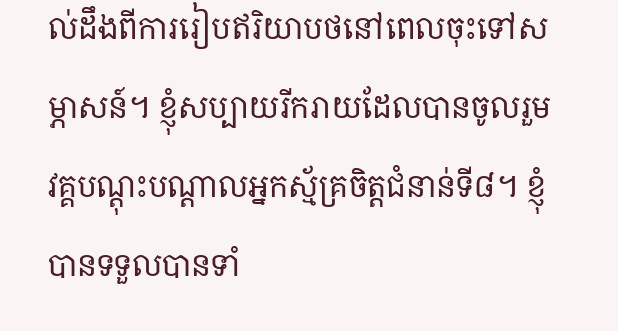ល់ដឹងពីការរៀបឥរិយាបថនៅពេលចុះទៅសម្ភាសន៍។ ខ្ញុំសប្បាយរីករាយដែលបានចូលរួមវគ្គបណ្ដុះបណ្ដាលអ្នកស្ម័គ្រចិត្តជំនាន់ទី៨។ ខ្ញុំបានទទួលបានទាំ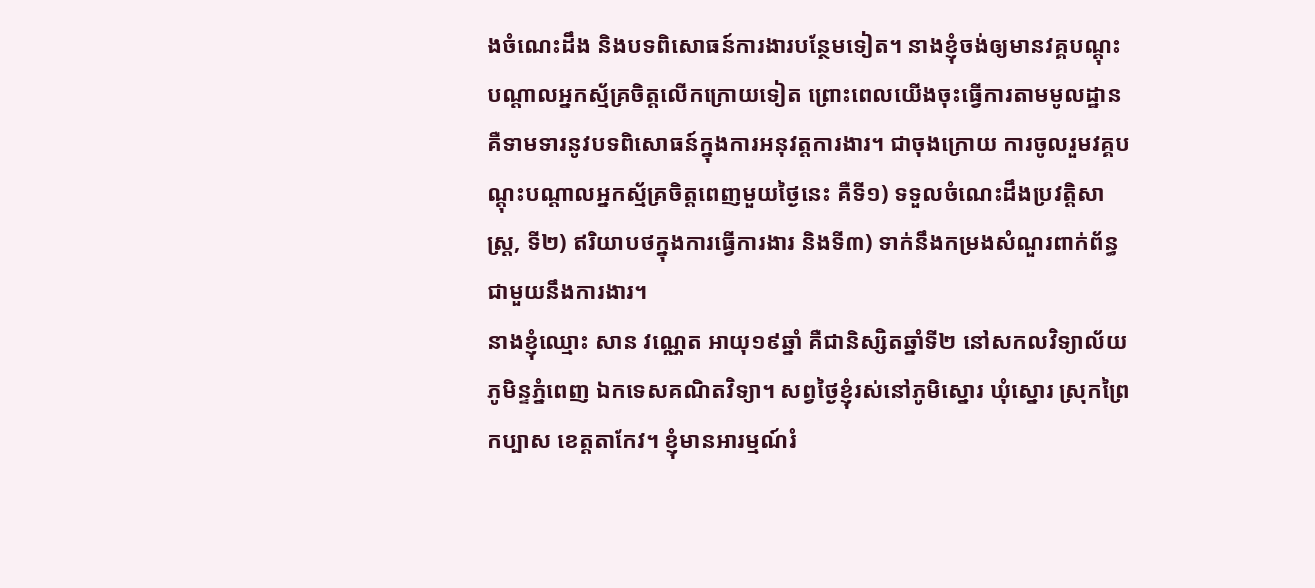ងចំណេះដឹង និងបទពិសោធន៍ការងារបន្ថែមទៀត។ នាងខ្ញុំចង់ឲ្យមានវគ្គបណ្ដុះបណ្ដាលអ្នកស្ម័គ្រចិត្តលើកក្រោយទៀត ព្រោះពេលយើងចុះធ្វើការតាមមូលដ្ឋាន គឺទាមទារនូវបទពិសោធន៍ក្នុងការអនុវត្តការងារ។ ជាចុងក្រោយ ការចូលរួមវគ្គបណ្ដុះបណ្ដាលអ្នកស្ម័គ្រចិត្តពេញមួយថ្ងៃនេះ គឺទី១) ទទួលចំណេះដឹងប្រវត្តិសាស្រ្ត, ទី២) ឥរិយាបថក្នុងការធ្វើការងារ និងទី៣) ទាក់នឹងកម្រងសំណួរពាក់ព័ន្ធជាមួយនឹងការងារ។
នាងខ្ញុំឈ្មោះ សាន វណ្ណេត អាយុ១៩ឆ្នាំ គឺជានិស្សិតឆ្នាំទី២ នៅសកលវិទ្យាល័យភូមិន្ទភ្នំពេញ ឯកទេសគណិតវិទ្យា។ សព្វថ្ងៃខ្ញុំរស់នៅភូមិស្នោរ ឃុំស្នោរ ស្រុកព្រៃកប្បាស ខេត្តតាកែវ។ ខ្ញុំមានអារម្មណ៍រំ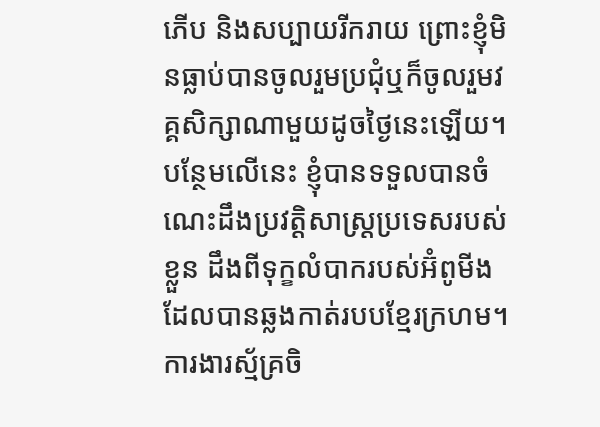ភើប និងសប្បាយរីករាយ ព្រោះខ្ញុំមិនធ្លាប់បានចូលរួមប្រជុំឬក៏ចូលរួមវគ្គសិក្សាណាមួយដូចថ្ងៃនេះឡើយ។ បន្ថែមលើនេះ ខ្ញុំបានទទួលបានចំណេះដឹងប្រវត្តិសាស្រ្តប្រទេសរបស់ខ្លួន ដឹងពីទុក្ខលំបាករបស់អ៊ំពូមីងដែលបានឆ្លងកាត់របបខ្មែរក្រហម។ ការងារស្ម័គ្រចិ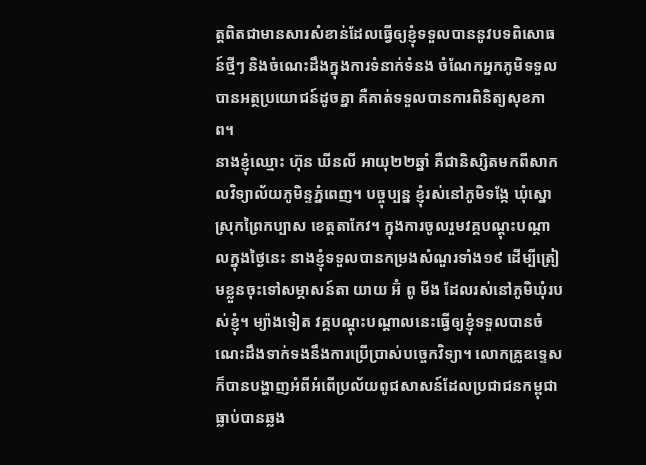ត្តពិតជាមានសារសំខាន់ដែលធ្វើឲ្យខ្ញុំទទួលបាននូវបទពិសោធន៍ថ្មីៗ និងចំណេះដឹងក្នុងការទំនាក់ទំនង ចំណែកអ្នកភូមិទទួលបានអត្ថប្រយោជន៍ដូចគ្នា គឺគាត់ទទួលបានការពិនិត្យសុខភាព។
នាងខ្ញុំឈ្មោះ ហ៊ុន ឃីនលី អាយុ២២ឆ្នាំ គឺជានិស្សិតមកពីសាកលវិទ្យាល័យភូមិន្ទភ្នំពេញ។ បច្ចុប្បន្ន ខ្ញុំរស់នៅភូមិទង្កែ ឃុំស្នោ ស្រុកព្រៃកប្បាស ខេត្តតាកែវ។ ក្នុងការចូលរួមវគ្គបណ្ដុះបណ្ដាលក្នុងថ្ងៃនេះ នាងខ្ញុំទទួលបានកម្រងសំណួរទាំង១៩ ដើម្បីត្រៀមខ្លួនចុះទៅសម្ភាសន៍តា យាយ អ៊ំ ពូ មីង ដែលរស់នៅភូមិឃុំរបស់ខ្ញុំ។ ម្យ៉ាងទៀត វគ្គបណ្តុះបណ្តាលនេះធ្វើឲ្យខ្ញុំទទួលបានចំណេះដឹងទាក់ទងនឹងការប្រើប្រាស់បច្ចេកវិទ្យា។ លោកគ្រូឧទ្ទេស ក៏បានបង្ហាញអំពីអំពើប្រល័យពូជសាសន៍ដែលប្រជាជនកម្ពុជាធ្លាប់បានឆ្លង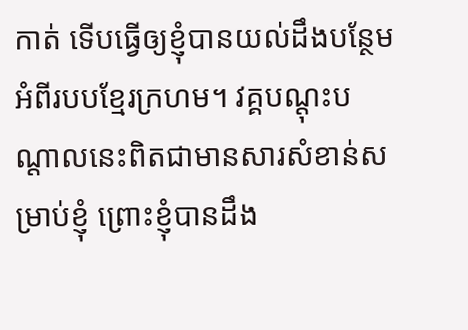កាត់ ទើបធ្វើឲ្យខ្ញុំបានយល់ដឹងបន្ថែមអំពីរបបខ្មែរក្រហម។ វគ្គបណ្ដុះបណ្ដាលនេះពិតជាមានសារសំខាន់សម្រាប់ខ្ញុំ ព្រោះខ្ញុំបានដឹង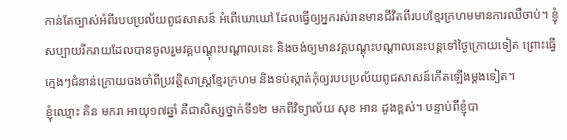កាន់តែច្បាស់អំពីរបបប្រល័យពូជសាសន៍ អំពើឃោឃៅ ដែលធ្វើឲ្យអ្នករស់រានមានជីវិតពីរបបខ្មែរក្រហមមានការឈឺចាប់។ ខ្ញុំសប្បាយរីករាយដែលបានចូលរួមវគ្គបណ្តុះបណ្តាលនេះ និងចង់ឲ្យមានវគ្គបណ្តុះបណ្តាលនេះបន្តទៅថ្ងៃក្រោយទៀត ព្រោះធ្វើក្មេងៗជំនាន់ក្រោយចងចាំពីប្រវត្តិសាស្ត្រខ្មែរក្រហម និងទប់ស្កាត់កុំឲ្យរបបប្រល័យពូជសាសន៍កើតឡើងម្ដងទៀត។
ខ្ញុំឈ្មោះ គិន មករា អាយុ១៧ឆ្នាំ គឺជាសិស្សថ្នាក់ទី១២ មកពីវិទ្យាល័យ សុខ អាន ដូងខ្ពស់។ បន្ទាប់ពីខ្ញុំបា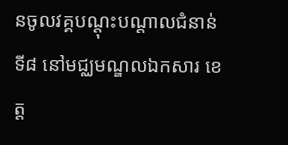នចូលវគ្គបណ្ដុះបណ្ដាលជំនាន់ទី៨ នៅមជ្ឈមណ្ឌលឯកសារ ខេត្ត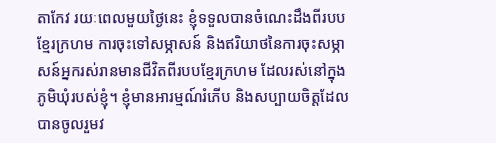តាកែវ រយៈពេលមួយថ្ងៃនេះ ខ្ញុំទទួលបានចំណេះដឹងពីរបបខ្មែរក្រហម ការចុះទៅសម្ភាសន៍ និងឥរិយាថនៃការចុះសម្ភាសន៍អ្នករស់រានមានជីវិតពីរបបខ្មែរក្រហម ដែលរស់នៅក្នុងភូមិឃុំរបស់ខ្ញុំ។ ខ្ញុំមានអារម្មណ៍រំភើប និងសប្បាយចិត្តដែលបានចូលរួមវ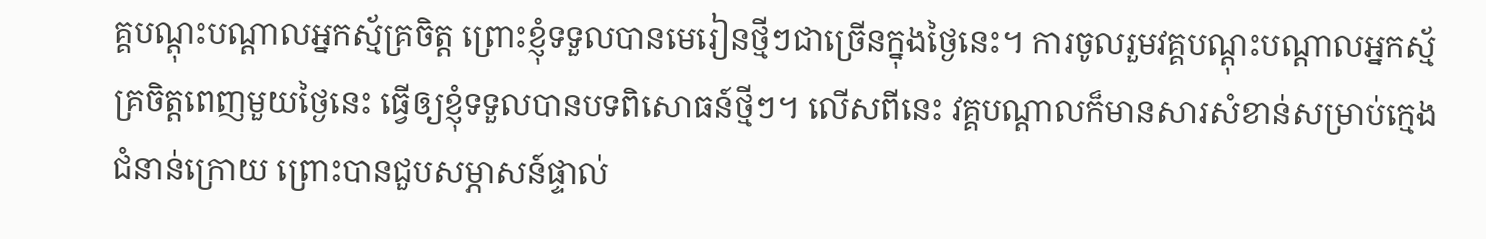គ្គបណ្ដុះបណ្ដាលអ្នកស្ម័គ្រចិត្ត ព្រោះខ្ញុំទទួលបានមេរៀនថ្មីៗជាច្រើនក្នុងថ្ងៃនេះ។ ការចូលរួមវគ្គបណ្ដុះបណ្ដាលអ្នកស្ម័គ្រចិត្តពេញមួយថ្ងៃនេះ ធ្វើឲ្យខ្ញុំទទួលបានបទពិសោធន៍ថ្មីៗ។ លើសពីនេះ វគ្គបណ្តាលក៏មានសារសំខាន់សម្រាប់ក្មេងជំនាន់ក្រោយ ព្រោះបានជួបសម្ភាសន៍ផ្ទាល់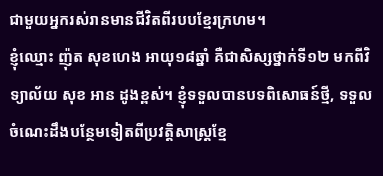ជាមួយអ្នករស់រានមានជីវិតពីរបបខ្មែរក្រហម។
ខ្ញុំឈ្មោះ ញ៉ុត សុខហេង អាយុ១៨ឆ្នាំ គឺជាសិស្សថ្នាក់ទី១២ មកពីវិទ្យាល័យ សុខ អាន ដូងខ្ពស់។ ខ្ញុំទទួលបានបទពិសោធន៍ថ្មី, ទទួលចំណេះដឹងបន្ថែមទៀតពីប្រវត្តិសាស្រ្តខ្មែ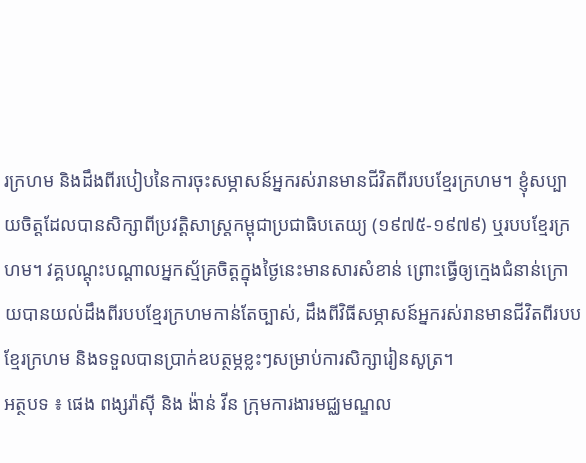រក្រហម និងដឹងពីរបៀបនៃការចុះសម្ភាសន៍អ្នករស់រានមានជីវិតពីរបបខ្មែរក្រហម។ ខ្ញុំសប្បាយចិត្តដែលបានសិក្សាពីប្រវត្តិសាស្រ្តកម្ពុជាប្រជាធិបតេយ្យ (១៩៧៥-១៩៧៩) ឬរបបខ្មែរក្រហម។ វគ្គបណ្ដុះបណ្ដាលអ្នកស្ម័គ្រចិត្តក្នុងថ្ងៃនេះមានសារសំខាន់ ព្រោះធ្វើឲ្យក្មេងជំនាន់ក្រោយបានយល់ដឹងពីរបបខ្មែរក្រហមកាន់តែច្បាស់, ដឹងពីវិធីសម្ភាសន៍អ្នករស់រានមានជីវិតពីរបបខ្មែរក្រហម និងទទួលបានប្រាក់ឧបត្ថម្ភខ្លះៗសម្រាប់ការសិក្សារៀនសូត្រ។
អត្ថបទ ៖ ផេង ពង្សរ៉ាស៊ី និង ង៉ាន់ វីន ក្រុមការងារមជ្ឈមណ្ឌល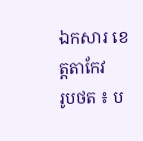ឯកសារ ខេត្តតាកែវ
រូបថត ៖ ប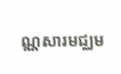ណ្ណសារមជ្ឈម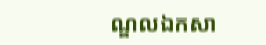ណ្ឌលឯកសា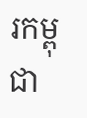រកម្ពុជា